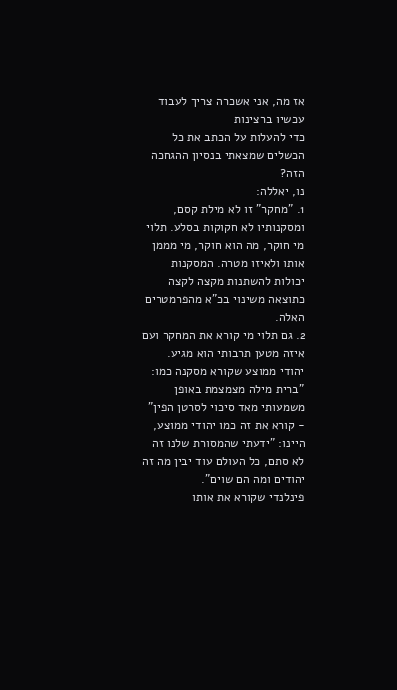אז מה, אני אשכרה צריך לעבוד עכשיו ברצינות
כדי להעלות על הכתב את כל הכשלים שמצאתי בנסיון ההגחכה הזה?
נו, יאללה:
1. "מחקר" זו לא מילת קסם, ומסקנותיו לא חקוקות בסלע. תלוי מי חוקר, מה הוא חוקר, מי מממן אותו ולאיזו מטרה. המסקנות יכולות להשתנות מקצה לקצה כתוצאה משינוי בכ"א מהפרמטרים האלה.
2. גם תלוי מי קורא את המחקר ועם איזה מטען תרבותי הוא מגיע. יהודי ממוצע שקורא מסקנה כמו: "ברית מילה מצמצמת באופן משמעותי מאד סיכוי לסרטן הפין" - קורא את זה כמו יהודי ממוצע, היינו: "ידעתי שהמסורת שלנו זה לא סתם, כל העולם עוד יבין מה זה יהודים ומה הם שוים".
פינלנדי שקורא את אותו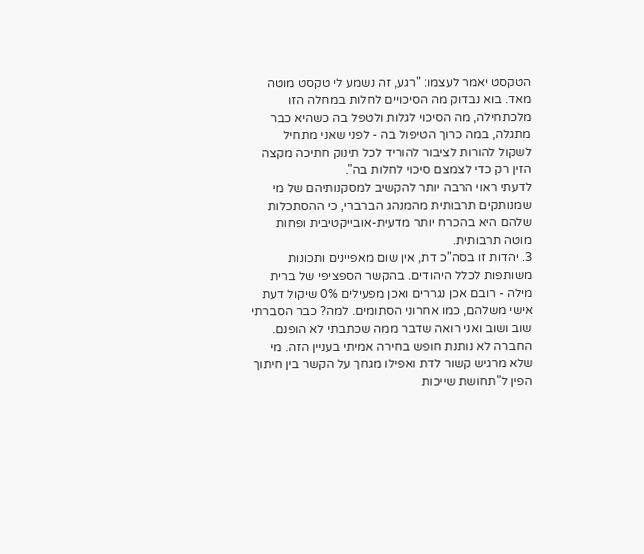הטקסט יאמר לעצמו: "רגע, זה נשמע לי טקסט מוטה מאד. בוא נבדוק מה הסיכויים לחלות במחלה הזו מלכתחילה, מה הסיכוי לגלות ולטפל בה כשהיא כבר מתגלה, במה כרוך הטיפול בה - לפני שאני מתחיל לשקול להורות לציבור להוריד לכל תינוק חתיכה מקצה הזין רק כדי לצמצם סיכוי לחלות בה".
לדעתי ראוי הרבה יותר להקשיב למסקנותיהם של מי שמנותקים תרבותית מהמנהג הברברי, כי ההסתכלות שלהם היא בהכרח יותר מדעית-אובייקטיבית ופחות מוטה תרבותית.
3. יהדות זו בסה"כ דת, אין שום מאפיינים ותכונות משותפות לכלל היהודים. בהקשר הספציפי של ברית מילה - רובם אכן נגררים ואכן מפעילים 0% שיקול דעת אישי משלהם, כמו אחרוני הסתומים. למה? כבר הסברתי שוב ושוב ואני רואה שדבר ממה שכתבתי לא הופנם. החברה לא נותנת חופש בחירה אמיתי בעניין הזה. מי שלא מרגיש קשור לדת ואפילו מגחך על הקשר בין חיתוך הפין ל"תחושת שייכות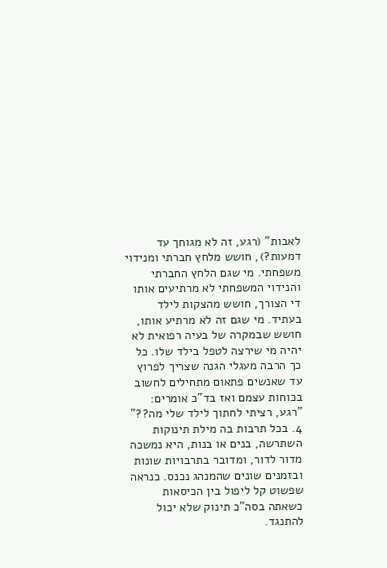לאבות" (רגע, זה לא מגוחך עד דמעות?), חושש מלחץ חברתי ומנידוי משפחתי. מי שגם הלחץ החברתי והנידוי המשפחתי לא מרתיעים אותו די הצורך, חושש מהצקות לילד בעתיד. מי שגם זה לא מרתיע אותו, חושש שבמקרה של בעיה רפואית לא יהיה מי שירצה לטפל בילד שלו. כל כך הרבה מעגלי הגנה שצריך לפרוץ עד שאנשים פתאום מתחילים לחשוב בכוחות עצמם ואז בד"כ אומרים: "רגע, רציתי לחתוך לילד שלי מה??"
4. בכל תרבות בה מילת תינוקות השתרשה, בנים או בנות, היא נמשכה מדור לדור, ומדובר בתרבויות שונות ובזמנים שונים שהמנהג נכנס. כנראה שפשוט קל ליפול בין הכיסאות כשאתה בסה"כ תינוק שלא יכול להתנגד.